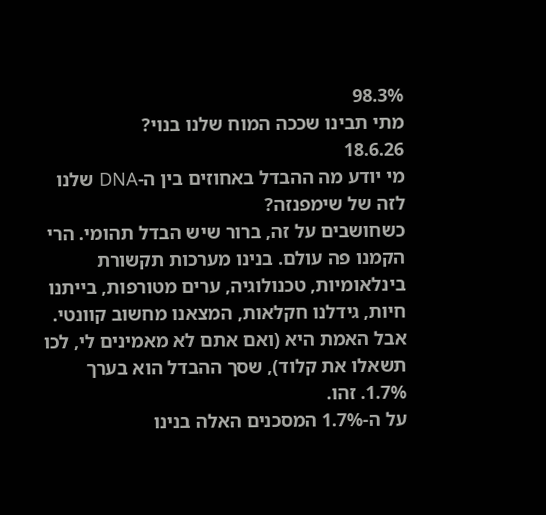98.3%
מתי תבינו שככה המוח שלנו בנוי?
18.6.26
מי יודע מה ההבדל באחוזים בין ה-DNA שלנו לזה של שימפנזה?
כשחושבים על זה, ברור שיש הבדל תהומי. הרי הקמנו פה עולם. בנינו מערכות תקשורת בינלאומיות, טכנולוגיה, ערים מטורפות, בייתנו חיות, גידלנו חקלאות, המצאנו מחשוב קוונטי.
אבל האמת היא (ואם אתם לא מאמינים לי, לכו תשאלו את קלוד), שסך ההבדל הוא בערך 1.7%. זהו.
על ה-1.7% המסכנים האלה בנינו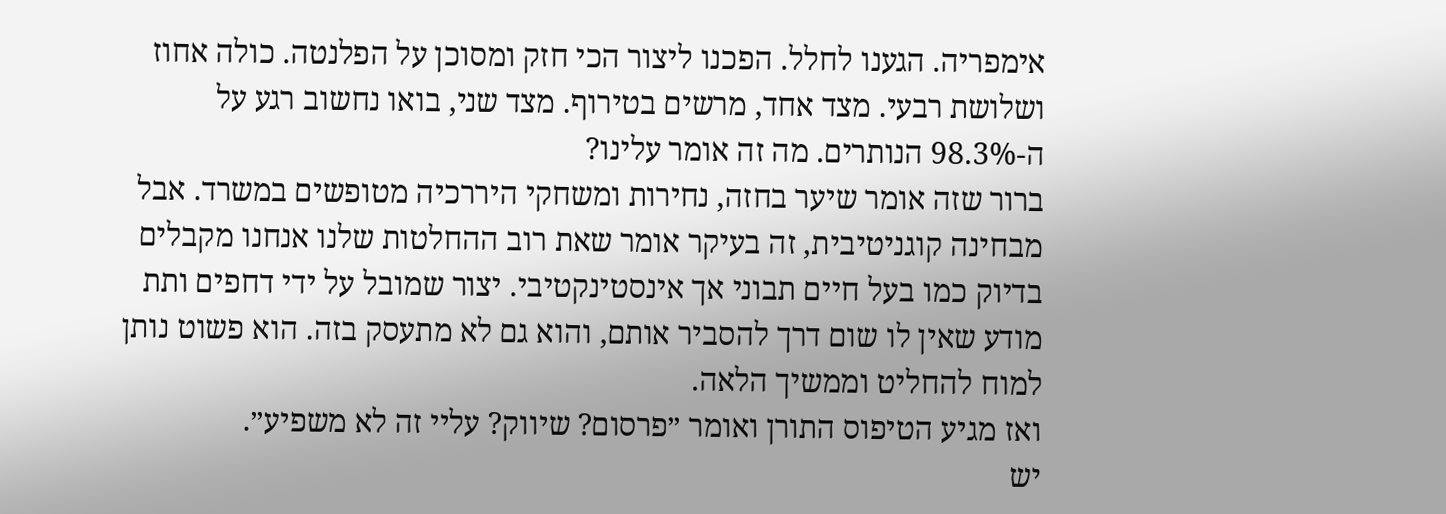אימפריה. הגענו לחלל. הפכנו ליצור הכי חזק ומסוכן על הפלנטה. כולה אחוז ושלושת רבעי. מצד אחד, מרשים בטירוף. מצד שני, בואו נחשוב רגע על ה-98.3% הנותרים. מה זה אומר עלינו?
ברור שזה אומר שיער בחזה, נחירות ומשחקי היררכיה מטופשים במשרד. אבל מבחינה קוגניטיבית, זה בעיקר אומר שאת רוב ההחלטות שלנו אנחנו מקבלים בדיוק כמו בעל חיים תבוני אך אינסטינקטיבי. יצור שמובל על ידי דחפים ותת מודע שאין לו שום דרך להסביר אותם, והוא גם לא מתעסק בזה. הוא פשוט נותן למוח להחליט וממשיך הלאה.
ואז מגיע הטיפוס התורן ואומר ״פרסום? שיווק? עליי זה לא משפיע״.
יש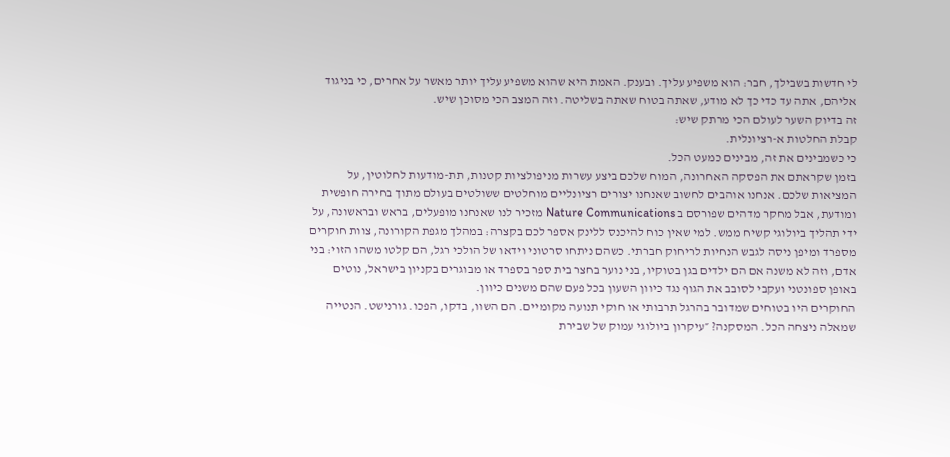לי חדשות בשבילך, חבר: הוא משפיע עליך. ובענק. האמת היא שהוא משפיע עליך יותר מאשר על אחרים, כי בניגוד אליהם, אתה עד כדי כך לא מודע, שאתה בטוח שאתה בשליטה. וזה המצב הכי מסוכן שיש.
זה בדיוק השער לעולם הכי מרתק שיש:
קבלת החלטות א-רציונלית.
כי כשמבינים את זה, מבינים כמעט הכל.
בזמן שקראתם את הפסקה האחרונה, המוח שלכם ביצע עשרות מניפולציות קטנות, תת-מודעות לחלוטין, על המציאות שלכם. אנחנו אוהבים לחשוב שאנחנו יצורים רציונליים מוחלטים ששולטים בעולם מתוך בחירה חופשית ומודעת, אבל מחקר מדהים שפורסם ב Nature Communications מזכיר לנו שאנחנו מופעלים, בראש ובראשונה, על ידי תהליך ביולוגי קשיח ממש. למי שאין כוח להיכנס ללינק אספר לכם בקצרה: במהלך מגפת הקורונה, צוות חוקרים מספרד ומיפן ניסה לגבש הנחיות לריחוק חברתי. כשהם ניתחו סרטוני וידאו של הולכי רגל, הם קלטו משהו הזוי: בני אדם, וזה לא משנה אם הם ילדים בגן בטוקיו, בני נוער בחצר בית ספר בספרד או מבוגרים בקניון בישראל, נוטים באופן ספונטני ועקבי לסובב את הגוף נגד כיוון השעון בכל פעם שהם משנים כיוון.
החוקרים היו בטוחים שמדובר בהרגל תרבותי או חוקי תנועה מקומיים. הם השוו, בדקו, הפכו. גורנישט. הנטייה שמאלה ניצחה הכל. המסקנה? ״עיקרון ביולוגי עמוק של שבירת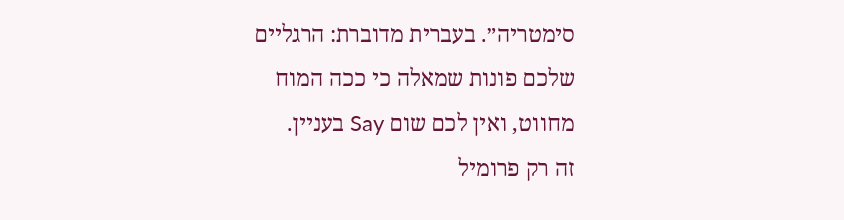סימטריה״. בעברית מדוברת: הרגליים שלכם פונות שמאלה כי ככה המוח מחווט, ואין לכם שום Say בעניין.
זה רק פרומיל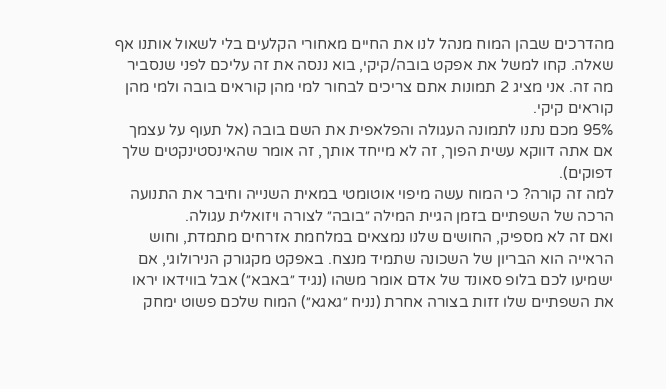מהדרכים שבהן המוח מנהל לנו את החיים מאחורי הקלעים בלי לשאול אותנו אף שאלה. קחו למשל את אפקט בובה/קיקי, בוא ננסה את זה עליכם לפני שנסביר מה זה. אני מציג 2 תמונות אתם צריכים לבחור למי מהן קוראים בובה ולמי מהן קוראים קיקי.
95% מכם נתנו לתמונה העגולה והפלאפית את השם בובה (אל תעוף על עצמך אם אתה דווקא עשית הפוך, זה לא מייחד אותך, זה אומר שהאינסטינקטים שלך דפוקים).
למה זה קורה? כי המוח עשה מיפוי אוטומטי במאית השנייה וחיבר את התנועה הרכה של השפתיים בזמן הגיית המילה ״בובה״ לצורה ויזואלית עגולה.
ואם זה לא מספיק, החושים שלנו נמצאים במלחמת אזרחים מתמדת, וחוש הראייה הוא הבריון של השכונה שתמיד מנצח. באפקט מקגורק הנירולוגי, אם ישמיעו לכם בלופ סאונד של אדם אומר משהו (נגיד ״באבא״) אבל בווידאו יראו את השפתיים שלו זזות בצורה אחרת (נניח ״גאגא״) המוח שלכם פשוט ימחק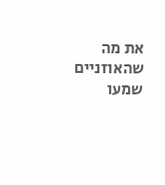את מה שהאוזניים שמעו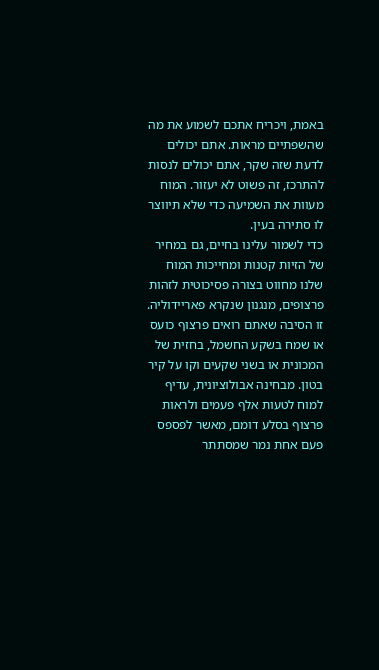באמת, ויכריח אתכם לשמוע את מה שהשפתיים מראות. אתם יכולים לדעת שזה שקר, אתם יכולים לנסות להתרכז, זה פשוט לא יעזור. המוח מעוות את השמיעה כדי שלא תיווצר לו סתירה בעין.
כדי לשמור עלינו בחיים, גם במחיר של הזיות קטנות ומחייכות המוח שלנו מחווט בצורה פסיכוטית לזהות פרצופים, מנגנון שנקרא פאריידוליה. זו הסיבה שאתם רואים פרצוף כועס או שמח בשקע החשמל, בחזית של המכונית או בשני שקעים וקו על קיר בטון. מבחינה אבולוציונית, עדיף למוח לטעות אלף פעמים ולראות פרצוף בסלע דומם, מאשר לפספס פעם אחת נמר שמסתתר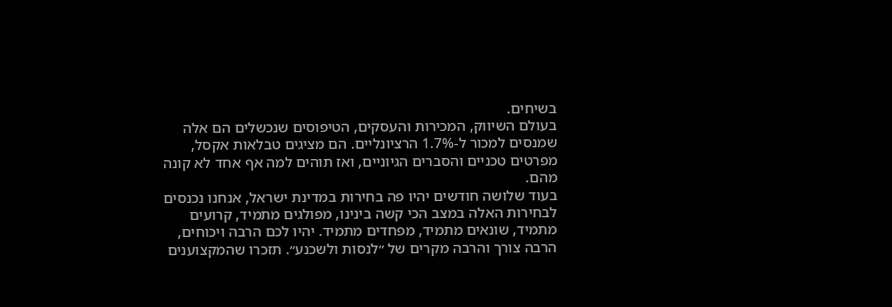בשיחים.
בעולם השיווק, המכירות והעסקים, הטיפוסים שנכשלים הם אלה שמנסים למכור ל-1.7% הרציונליים. הם מציגים טבלאות אקסל, מפרטים טכניים והסברים הגיוניים, ואז תוהים למה אף אחד לא קונה מהם.
בעוד שלושה חודשים יהיו פה בחירות במדינת ישראל, אנחנו נכנסים לבחירות האלה במצב הכי קשה בינינו, מפולגים מתמיד, קרועים מתמיד, שונאים מתמיד, מפחדים מתמיד. יהיו לכם הרבה ויכוחים, הרבה צורך והרבה מקרים של ״לנסות ולשכנע״. תזכרו שהמקצוענים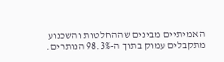האמיתיים מבינים שההחלטות והשכנוע מתקבלים עמוק בתוך ה-98.3% הנותרים.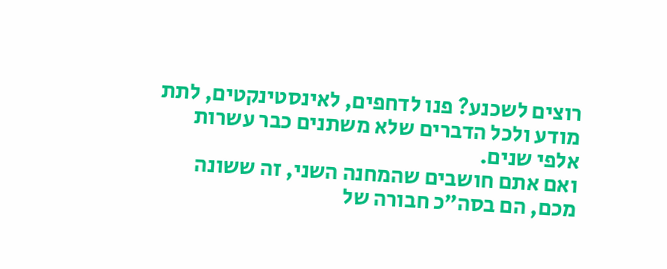רוצים לשכנע? פנו לדחפים, לאינסטינקטים, לתת מודע ולכל הדברים שלא משתנים כבר עשרות אלפי שנים.
ואם אתם חושבים שהמחנה השני, זה ששונה מכם, הם בסה״כ חבורה של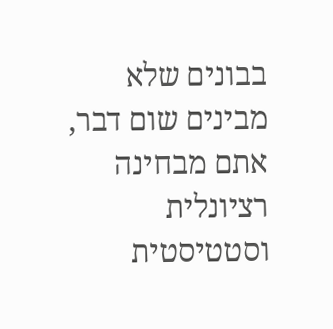בבונים שלא מבינים שום דבר, אתם מבחינה רציונלית וסטטיסטית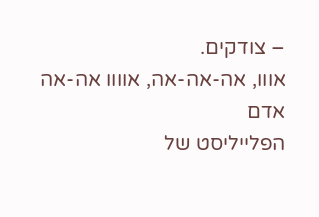– צודקים.
אווו, אה-אה-אה, אוווו אה-אה
אדם
הפלייליסט של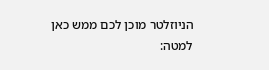הניוזלטר מוכן לכם ממש כאן למטה: